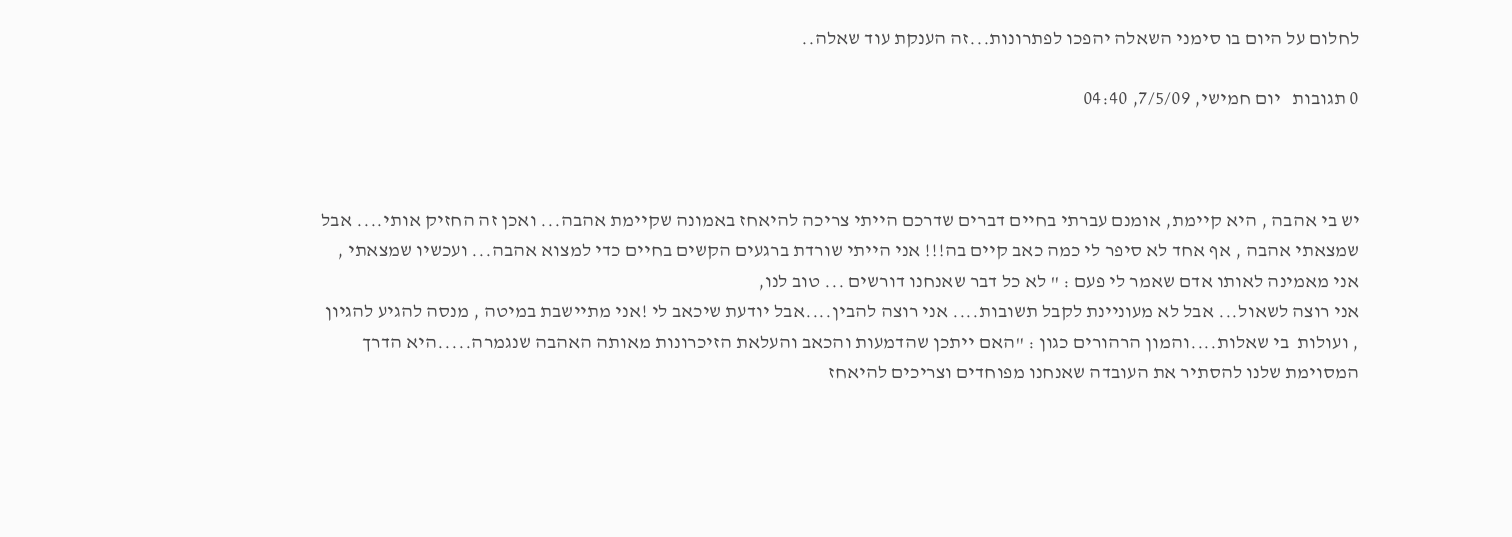לחלום על היום בו סימני השאלה יהפכו לפתרונות...זה הענקת עוד שאלה..

0 תגובות   יום חמישי, 7/5/09, 04:40



יש בי אהבה , היא קיימת, אומנם עברתי בחיים דברים שדרכם הייתי צריכה להיאחז באמונה שקיימת אהבה... ואכן זה החזיק אותי.... אבל שמצאתי אהבה , אף אחד לא סיפר לי כמה כאב קיים בה!!! אני הייתי שורדת ברגעים הקשים בחיים כדי למצוא אהבה... ועכשיו שמצאתי , אני מאמינה לאותו אדם שאמר לי פעם : " לא כל דבר שאנחנו דורשים ... טוב לנו,
אני רוצה לשאול... אבל לא מעוניינת לקבל תשובות.... אני רוצה להבין....אבל יודעת שיכאב לי !אני מתיישבת במיטה , מנסה להגיע להגיון , ועולות  בי שאלות....והמון הרהורים כגון : "האם ייתכן שהדמעות והכאב והעלאת הזיכרונות מאותה האהבה שנגמרה.....היא הדרך המסוימת שלנו להסתיר את העובדה שאנחנו מפוחדים וצריכים להיאחז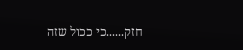חזק......כי ככול שזה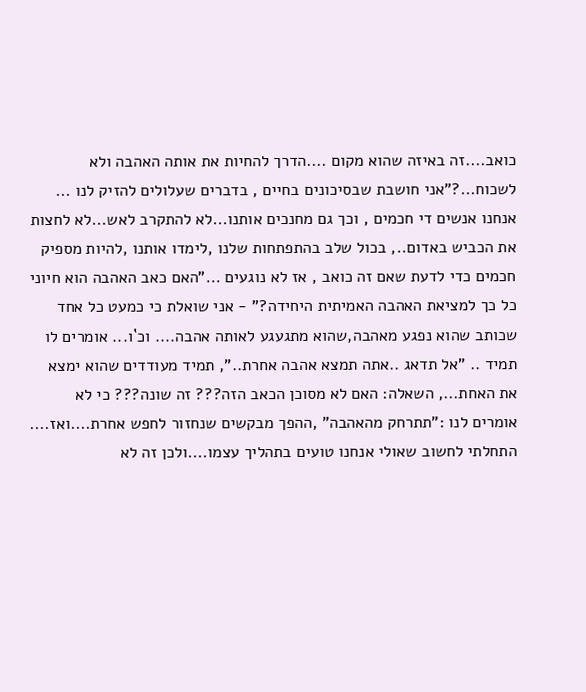כואב....זה באיזה שהוא מקום ....הדרך להחיות את אותה האהבה ולא לשכוח...?"אני חושבת שבסיכונים בחיים , בדברים שעלולים להזיק לנו ... אנחנו אנשים די חכמים , וכך גם מחנכים אותנו...לא להתקרב לאש...לא לחצות את הכביש באדום.., בכול שלב בהתפתחות שלנו ,לימדו אותנו ,להיות מספיק חכמים כדי לדעת שאם זה כואב , אז לא נוגעים ..."האם כאב האהבה הוא חיוני כל כך למציאת האהבה האמיתית היחידה?" - אני שואלת כי כמעט כל אחד שכותב שהוא נפגע מאהבה,שהוא מתגעגע לאותה אהבה.... וכ`ו... אומרים לו תמיד .. "אל תדאג ..אתה תמצא אהבה אחרת..", תמיד מעודדים שהוא ימצא את האחת..., השאלה: האם לא מסוכן הכאב הזה??? זה שונה??? כי לא אומרים לנו :"תתרחק מהאהבה" ,ההפך מבקשים שנחזור לחפש אחרת....ואז.... התחלתי לחשוב שאולי אנחנו טועים בתהליך עצמו....ולכן זה לא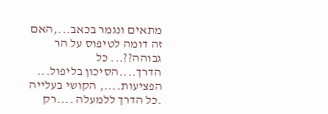מתאים ונגמר בכאב...,האם זה דומה לטיפוס על הר גבוהה??... כל הדרך....הסיכון בליפול... הפציעות...., הקושי בעלייה .כל הדרך ללמעלה ....רק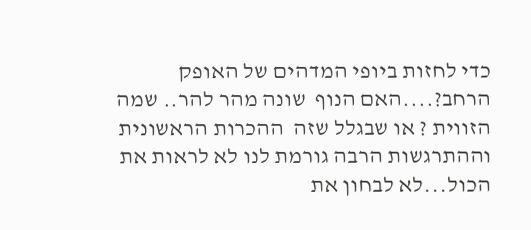כדי לחזות ביופי המדהים של האופק הרחב?....האם הנוף  שונה מהר להר.. שמה הזווית ? או שבגלל שזה  ההכרות הראשונית וההתרגשות הרבה גורמת לנו לא לראות את הכול...לא לבחון את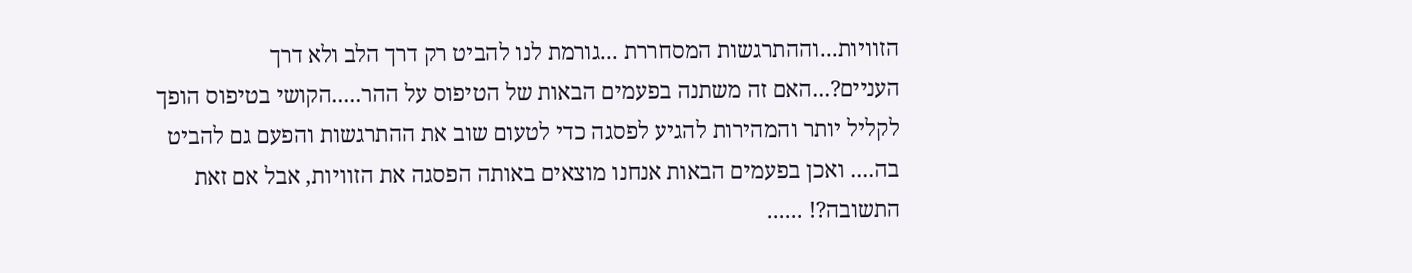הזוויות...וההתרגשות המסחררת ...גורמת לנו להביט רק דרך הלב ולא דרך העניים?...האם זה משתנה בפעמים הבאות של הטיפוס על ההר.....הקושי בטיפוס הופך לקליל יותר והמהירות להגיע לפסגה כדי לטעום שוב את ההתרגשות והפעם גם להביט בה.... ואכן בפעמים הבאות אנחנו מוצאים באותה הפסגה את הזוויות, אבל אם זאת התשובה?! ......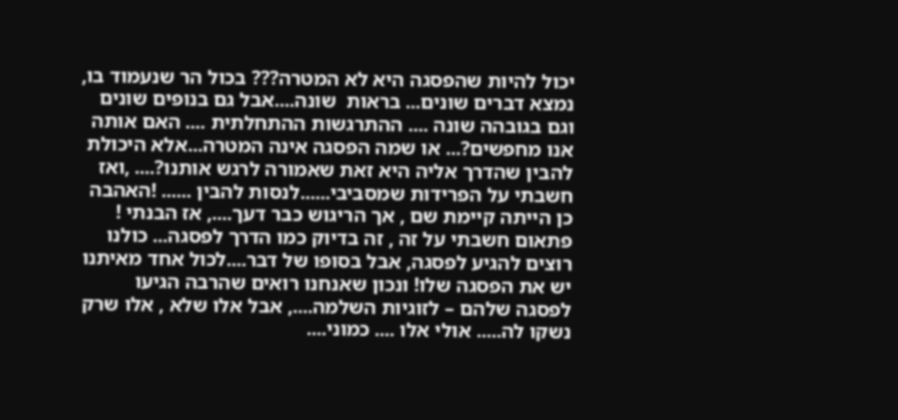יכול להיות שהפסגה היא לא המטרה??? בכול הר שנעמוד בו, נמצא דברים שונים... בראות  שונה....אבל גם בנופים שונים וגם בגובהה שונה .... ההתרגשות ההתחלתית .... האם אותה אנו מחפשים?... או שמה הפסגה אינה המטרה...אלא היכולת להבין שהדרך אליה היא זאת שאמורה לרגש אותנו?.... ,ואז חשבתי על הפרידות שמסביבי......לנסות להבין ...... !האהבה כן הייתה קיימת שם , אך הריגוש כבר דעך...., אז הבנתי ! פתאום חשבתי על זה , זה בדיוק כמו הדרך לפסגה... כולנו רוצים להגיע לפסגה, אבל בסופו של דבר....לכול אחד מאיתנו יש את הפסגה שלו! ונכון שאנחנו רואים שהרבה הגיעו לפסגה שלהם – לזוגיות השלמה...., אבל אלו שלא , אלו שרק נשקו לה..... אולי אלו .... כמוני....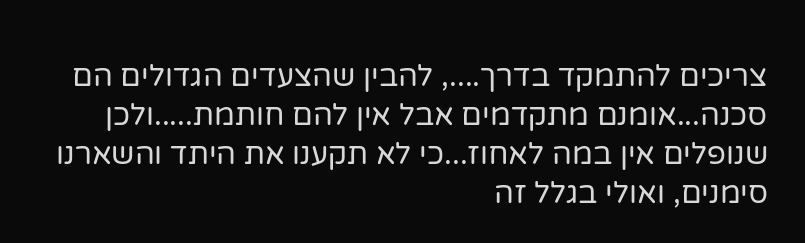צריכים להתמקד בדרך...., להבין שהצעדים הגדולים הם סכנה...אומנם מתקדמים אבל אין להם חותמת.....ולכן שנופלים אין במה לאחוז...כי לא תקענו את היתד והשארנו סימנים, ואולי בגלל זה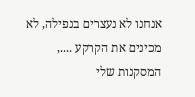אנחנו לא נעצרים בנפילה, לא מכינים את הקרקע ...., המסקנות שלי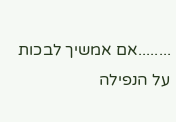........אם אמשיך לבכות על הנפילה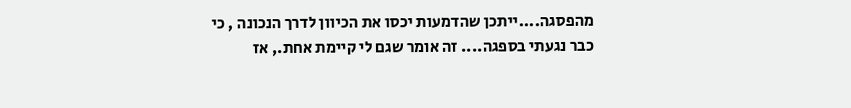מהפסגה....ייתכן שהדמעות יכסו את הכיוון לדרך הנכונה , כי כבר נגעתי בספגה.... זה אומר שגם לי קיימת אחת., אז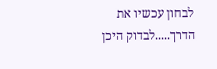לבחון עכשיו את הדרך.....לבדוק היכן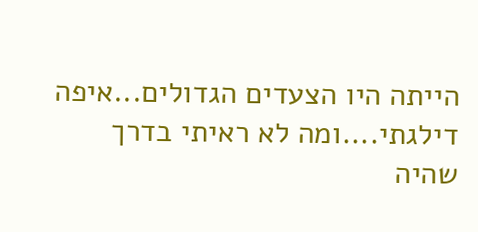הייתה היו הצעדים הגדולים...איפה דילגתי....ומה לא ראיתי בדרך שהיה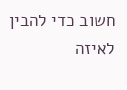חשוב כדי להבין לאיזה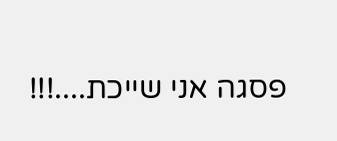פסגה אני שייכת....!!!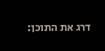דרג את התוכן: